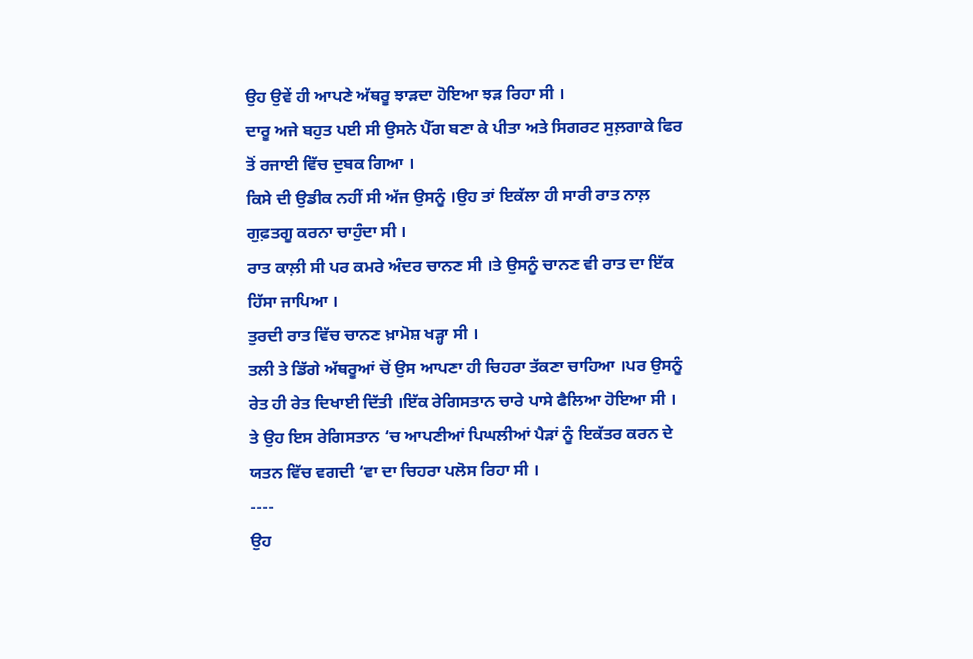ਉਹ ਉਵੇਂ ਹੀ ਆਪਣੇ ਅੱਥਰੂ ਝਾੜਦਾ ਹੋਇਆ ਝੜ ਰਿਹਾ ਸੀ ।
ਦਾਰੂ ਅਜੇ ਬਹੁਤ ਪਈ ਸੀ ਉਸਨੇ ਪੈੱਗ ਬਣਾ ਕੇ ਪੀਤਾ ਅਤੇ ਸਿਗਰਟ ਸੁਲ਼ਗਾਕੇ ਫਿਰ ਤੋਂ ਰਜਾਈ ਵਿੱਚ ਦੁਬਕ ਗਿਆ ।
ਕਿਸੇ ਦੀ ਉਡੀਕ ਨਹੀਂ ਸੀ ਅੱਜ ਉਸਨੂੰ ।ਉਹ ਤਾਂ ਇਕੱਲਾ ਹੀ ਸਾਰੀ ਰਾਤ ਨਾਲ਼ ਗੁਫ਼ਤਗੂ ਕਰਨਾ ਚਾਹੁੰਦਾ ਸੀ ।
ਰਾਤ ਕਾਲ਼ੀ ਸੀ ਪਰ ਕਮਰੇ ਅੰਦਰ ਚਾਨਣ ਸੀ ।ਤੇ ਉਸਨੂੰ ਚਾਨਣ ਵੀ ਰਾਤ ਦਾ ਇੱਕ ਹਿੱਸਾ ਜਾਪਿਆ ।
ਤੁਰਦੀ ਰਾਤ ਵਿੱਚ ਚਾਨਣ ਖ਼ਾਮੋਸ਼ ਖੜ੍ਹਾ ਸੀ ।
ਤਲੀ ਤੇ ਡਿੱਗੇ ਅੱਥਰੂਆਂ ਚੋਂ ਉਸ ਆਪਣਾ ਹੀ ਚਿਹਰਾ ਤੱਕਣਾ ਚਾਹਿਆ ।ਪਰ ਉਸਨੂੰ ਰੇਤ ਹੀ ਰੇਤ ਦਿਖਾਈ ਦਿੱਤੀ ।ਇੱਕ ਰੇਗਿਸਤਾਨ ਚਾਰੇ ਪਾਸੇ ਫੈਲਿਆ ਹੋਇਆ ਸੀ ।
ਤੇ ਉਹ ਇਸ ਰੇਗਿਸਤਾਨ ‘ਚ ਆਪਣੀਆਂ ਪਿਘਲੀਆਂ ਪੈੜਾਂ ਨੂੰ ਇਕੱਤਰ ਕਰਨ ਦੇ ਯਤਨ ਵਿੱਚ ਵਗਦੀ ‘ਵਾ ਦਾ ਚਿਹਰਾ ਪਲੋਸ ਰਿਹਾ ਸੀ ।
----
ਉਹ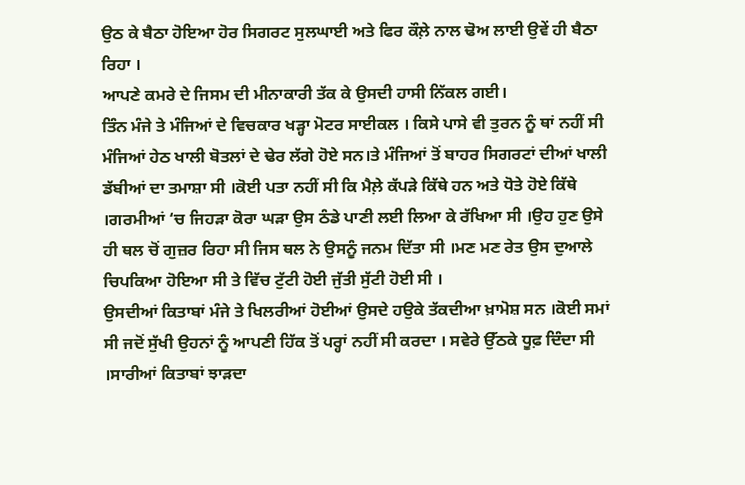ਉਠ ਕੇ ਬੈਠਾ ਹੋਇਆ ਹੋਰ ਸਿਗਰਟ ਸੁਲਘਾਈ ਅਤੇ ਫਿਰ ਕੌਲ਼ੇ ਨਾਲ ਢੋਅ ਲਾਈ ਉਵੇਂ ਹੀ ਬੈਠਾ ਰਿਹਾ ।
ਆਪਣੇ ਕਮਰੇ ਦੇ ਜਿਸਮ ਦੀ ਮੀਨਾਕਾਰੀ ਤੱਕ ਕੇ ਉਸਦੀ ਹਾਸੀ ਨਿੱਕਲ ਗਈ।
ਤਿੰਨ ਮੰਜੇ ਤੇ ਮੰਜਿਆਂ ਦੇ ਵਿਚਕਾਰ ਖੜ੍ਹਾ ਮੋਟਰ ਸਾਈਕਲ । ਕਿਸੇ ਪਾਸੇ ਵੀ ਤੁਰਨ ਨੂੰ ਥਾਂ ਨਹੀਂ ਸੀ ਮੰਜਿਆਂ ਹੇਠ ਖਾਲੀ ਬੋਤਲਾਂ ਦੇ ਢੇਰ ਲੱਗੇ ਹੋਏ ਸਨ।ਤੇ ਮੰਜਿਆਂ ਤੋਂ ਬਾਹਰ ਸਿਗਰਟਾਂ ਦੀਆਂ ਖਾਲੀ ਡੱਬੀਆਂ ਦਾ ਤਮਾਸ਼ਾ ਸੀ ।ਕੋਈ ਪਤਾ ਨਹੀਂ ਸੀ ਕਿ ਮੈਲ਼ੇ ਕੱਪੜੇ ਕਿੱਥੇ ਹਨ ਅਤੇ ਧੋਤੇ ਹੋਏ ਕਿੱਥੇ ।ਗਰਮੀਆਂ ‘ਚ ਜਿਹੜਾ ਕੋਰਾ ਘੜਾ ਉਸ ਠੰਡੇ ਪਾਣੀ ਲਈ ਲਿਆ ਕੇ ਰੱਖਿਆ ਸੀ ।ਉਹ ਹੁਣ ਉਸੇ ਹੀ ਥਲ ਚੋਂ ਗੁਜ਼ਰ ਰਿਹਾ ਸੀ ਜਿਸ ਥਲ ਨੇ ਉਸਨੂੰ ਜਨਮ ਦਿੱਤਾ ਸੀ ।ਮਣ ਮਣ ਰੇਤ ਉਸ ਦੁਆਲੇ ਚਿਪਕਿਆ ਹੋਇਆ ਸੀ ਤੇ ਵਿੱਚ ਟੁੱਟੀ ਹੋਈ ਜੁੱਤੀ ਸੁੱਟੀ ਹੋਈ ਸੀ ।
ਉਸਦੀਆਂ ਕਿਤਾਬਾਂ ਮੰਜੇ ਤੇ ਖਿਲਰੀਆਂ ਹੋਈਆਂ ਉਸਦੇ ਹਉਕੇ ਤੱਕਦੀਆ ਖ਼ਾਮੋਸ਼ ਸਨ ।ਕੋਈ ਸਮਾਂ ਸੀ ਜਦੋਂ ਸੁੱਖੀ ਉਹਨਾਂ ਨੂੰ ਆਪਣੀ ਹਿੱਕ ਤੋਂ ਪਰ੍ਹਾਂ ਨਹੀਂ ਸੀ ਕਰਦਾ । ਸਵੇਰੇ ਉੱਠਕੇ ਧੂਫ਼ ਦਿੰਦਾ ਸੀ ।ਸਾਰੀਆਂ ਕਿਤਾਬਾਂ ਝਾੜਦਾ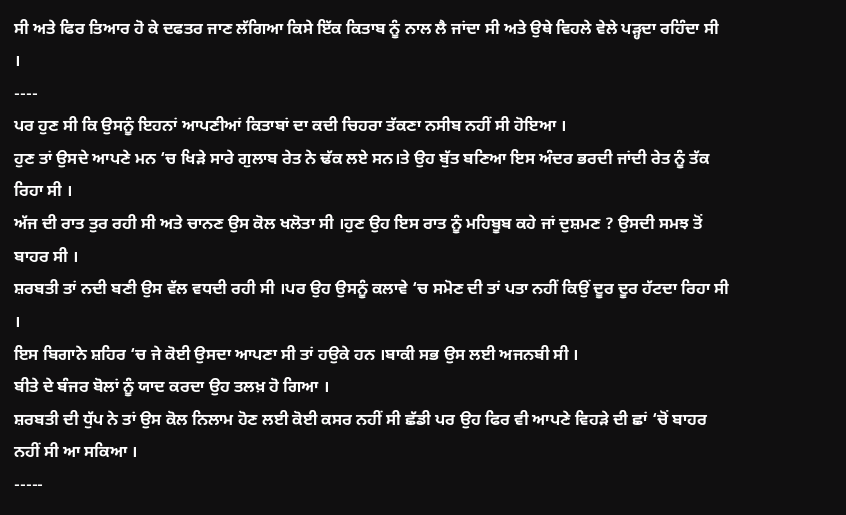ਸੀ ਅਤੇ ਫਿਰ ਤਿਆਰ ਹੋ ਕੇ ਦਫਤਰ ਜਾਣ ਲੱਗਿਆ ਕਿਸੇ ਇੱਕ ਕਿਤਾਬ ਨੂੰ ਨਾਲ ਲੈ ਜਾਂਦਾ ਸੀ ਅਤੇ ਉਥੇ ਵਿਹਲੇ ਵੇਲੇ ਪੜ੍ਹਦਾ ਰਹਿੰਦਾ ਸੀ ।
----
ਪਰ ਹੁਣ ਸੀ ਕਿ ਉਸਨੂੰ ਇਹਨਾਂ ਆਪਣੀਆਂ ਕਿਤਾਬਾਂ ਦਾ ਕਦੀ ਚਿਹਰਾ ਤੱਕਣਾ ਨਸੀਬ ਨਹੀਂ ਸੀ ਹੋਇਆ ।
ਹੁਣ ਤਾਂ ਉਸਦੇ ਆਪਣੇ ਮਨ ‘ਚ ਖਿੜੇ ਸਾਰੇ ਗੁਲਾਬ ਰੇਤ ਨੇ ਢੱਕ ਲਏ ਸਨ।ਤੇ ਉਹ ਬੁੱਤ ਬਣਿਆ ਇਸ ਅੰਦਰ ਭਰਦੀ ਜਾਂਦੀ ਰੇਤ ਨੂੰ ਤੱਕ ਰਿਹਾ ਸੀ ।
ਅੱਜ ਦੀ ਰਾਤ ਤੁਰ ਰਹੀ ਸੀ ਅਤੇ ਚਾਨਣ ਉਸ ਕੋਲ ਖਲੋਤਾ ਸੀ ।ਹੁਣ ਉਹ ਇਸ ਰਾਤ ਨੂੰ ਮਹਿਬੂਬ ਕਹੇ ਜਾਂ ਦੁਸ਼ਮਣ ? ਉਸਦੀ ਸਮਝ ਤੋਂ ਬਾਹਰ ਸੀ ।
ਸ਼ਰਬਤੀ ਤਾਂ ਨਦੀ ਬਣੀ ਉਸ ਵੱਲ ਵਧਦੀ ਰਹੀ ਸੀ ।ਪਰ ਉਹ ਉਸਨੂੰ ਕਲਾਵੇ ‘ਚ ਸਮੋਣ ਦੀ ਤਾਂ ਪਤਾ ਨਹੀਂ ਕਿਉਂ ਦੂਰ ਦੂਰ ਹੱਟਦਾ ਰਿਹਾ ਸੀ ।
ਇਸ ਬਿਗਾਨੇ ਸ਼ਹਿਰ ‘ਚ ਜੇ ਕੋਈ ਉਸਦਾ ਆਪਣਾ ਸੀ ਤਾਂ ਹਉਕੇ ਹਨ ।ਬਾਕੀ ਸਭ ਉਸ ਲਈ ਅਜਨਬੀ ਸੀ ।
ਬੀਤੇ ਦੇ ਬੰਜਰ ਬੋਲਾਂ ਨੂੰ ਯਾਦ ਕਰਦਾ ਉਹ ਤਲਖ਼ ਹੋ ਗਿਆ ।
ਸ਼ਰਬਤੀ ਦੀ ਧੁੱਪ ਨੇ ਤਾਂ ਉਸ ਕੋਲ ਨਿਲਾਮ ਹੋਣ ਲਈ ਕੋਈ ਕਸਰ ਨਹੀਂ ਸੀ ਛੱਡੀ ਪਰ ਉਹ ਫਿਰ ਵੀ ਆਪਣੇ ਵਿਹੜੇ ਦੀ ਛਾਂ ‘ਚੋਂ ਬਾਹਰ ਨਹੀਂ ਸੀ ਆ ਸਕਿਆ ।
-----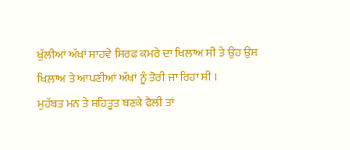ਖੁੱਲੀਆਂ ਅੱਖਾਂ ਸਾਹਵੇ ਸਿਰਫ ਕਮਰੇ ਦਾ ਖਿਲਾਅ ਸੀ ਤੇ ਉਹ ਉਸ ਖਿਲ਼ਾਅ ਤੇ ਆਪਣੀਆਂ ਅੱਖਾਂ ਨੂੰ ਤੋਰੀ ਜਾ ਰਿਹਾ ਸੀ ।
ਮੁਹੱਬਤ ਮਨ ਤੇ ਸ਼ਹਿਤੂਤ ਬਣਕੇ ਫੈਲੀ ਤਾਂ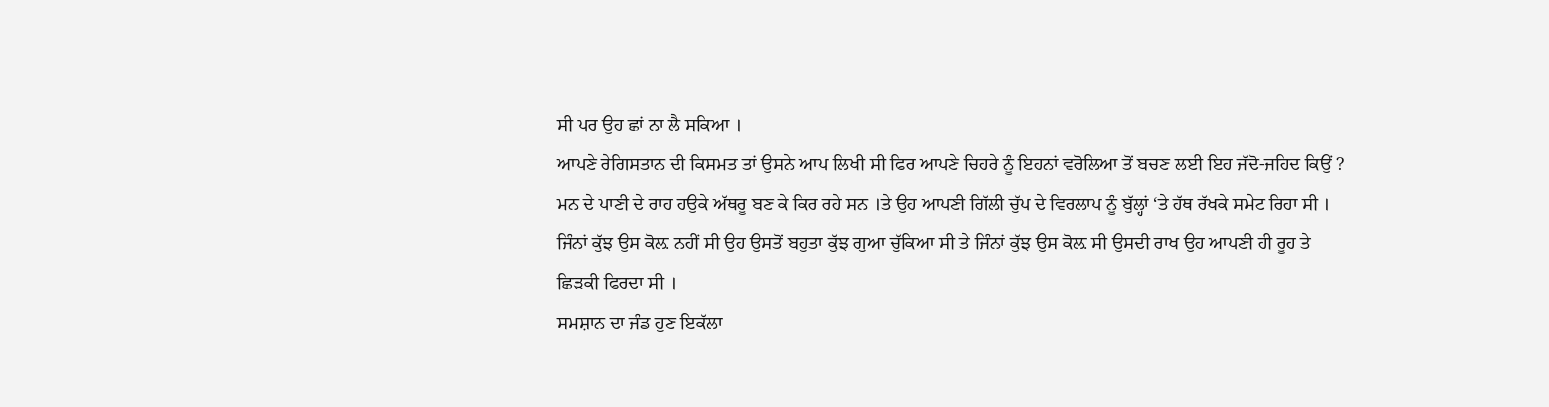ਸੀ ਪਰ ਉਹ ਛਾਂ ਨਾ ਲੈ ਸਕਿਆ ।
ਆਪਣੇ ਰੇਗਿਸਤਾਨ ਦੀ ਕਿਸਮਤ ਤਾਂ ਉਸਨੇ ਆਪ ਲਿਖੀ ਸੀ ਫਿਰ ਆਪਣੇ ਚਿਹਰੇ ਨੂੰ ਇਹਨਾਂ ਵਰੋਲਿਆ ਤੋਂ ਬਚਣ ਲਈ ਇਹ ਜੱਦੋ-ਜਹਿਦ ਕਿਉਂ ?
ਮਨ ਦੇ ਪਾਣੀ ਦੇ ਰਾਹ ਹਉਕੇ ਅੱਥਰੂ ਬਣ ਕੇ ਕਿਰ ਰਹੇ ਸਨ ।ਤੇ ਉਹ ਆਪਣੀ ਗਿੱਲੀ ਚੁੱਪ ਦੇ ਵਿਰਲਾਪ ਨੂੰ ਬੁੱਲ੍ਹਾਂ ‘ਤੇ ਹੱਥ ਰੱਖਕੇ ਸਮੇਟ ਰਿਹਾ ਸੀ ।
ਜਿੰਨਾਂ ਕੁੱਝ ਉਸ ਕੋਲ਼ ਨਹੀਂ ਸੀ ਉਹ ਉਸਤੋਂ ਬਹੁਤਾ ਕੁੱਝ ਗੁਆ ਚੁੱਕਿਆ ਸੀ ਤੇ ਜਿੰਨਾਂ ਕੁੱਝ ਉਸ ਕੋਲ਼ ਸੀ ਉਸਦੀ ਰਾਖ ਉਹ ਆਪਣੀ ਹੀ ਰੂਹ ਤੇ ਛਿੜਕੀ ਫਿਰਦਾ ਸੀ ।
ਸਮਸ਼ਾਨ ਦਾ ਜੰਡ ਹੁਣ ਇਕੱਲਾ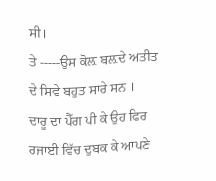ਸੀ।
ਤੇ -----ਉਸ ਕੋਲ਼ ਬਲ਼ਦੇ ਅਤੀਤ ਦੇ ਸਿਵੇ ਬਹੁਤ ਸਾਰੇ ਸਨ ।
ਦਾਰੂ ਦਾ ਪੈੱਗ ਪੀ ਕੇ ਉਹ ਫਿਰ ਰਜਾਈ ਵਿੱਚ ਦੁਬਕ ਕੇ ਆਪਣੇ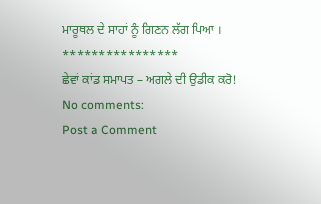ਮਾਰੂਥਲ ਦੇ ਸਾਹਾਂ ਨੂੰ ਗਿਣਨ ਲੱਗ ਪਿਆ ।
****************
ਛੇਵਾਂ ਕਾਂਡ ਸਮਾਪਤ – ਅਗਲੇ ਦੀ ਉਡੀਕ ਕਰੋ!
No comments:
Post a Comment